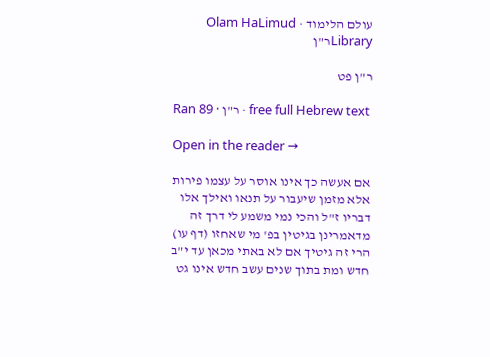עולם הלימוד · Olam HaLimud
Libraryר"ן

ר"ן פט

Ran 89 · ר"ן · free full Hebrew text

Open in the reader →

אם אעשה כך אינו אוסר על עצמו פירות אלא מזמן שיעבור על תנאו ואילך אלו דבריו ז"ל והכי נמי משמע לי דרך זה מדאמרינן בגיטין בפ' מי שאחזו (דף עו) הרי זה גיטיך אם לא באתי מכאן עד י"ב חדש ומת בתוך שנים עשב חדש אינו גט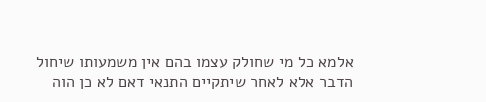אלמא כל מי שחולק עצמו בהם אין משמעותו שיחול הדבר אלא לאחר שיתקיים התנאי דאם לא כן הוה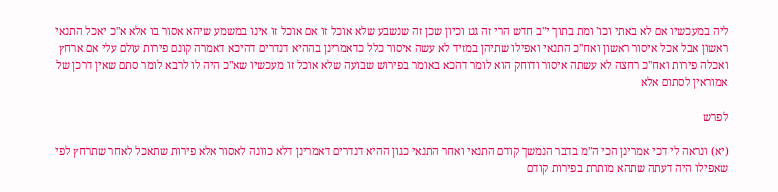ליה במעכשיו אם לא באתי וכו' ומת בתוך י"ב חדש הרי זה גט וכיון שכן זה שנשבע שלא אוכל זו אם אוכל זו אינו במשמע שיהא אסור בו אלא א"כ יאכל התנאי ראשון אבל אכל איסור ראשון ואח"כ התנאי ואפילו שתיהן במזיד לא עשה איסור כלל כדאמרינן בההיא דנדרים דהיכא דאמרה קונם פירות עולם עלי אם ארחץ ואכלה פירות ואח"כ רחצה לא עשתה איסור ודוחק הוא לומר דהכא באומר בפירוש שבועה שלא אוכל זו מעכשיו שא"כ היה לו לרבא לומר סתם שאין דרכן של אמוראין לסתום אלא

לפרש

(יא) ונראה לי דכי אמרינן הכי ה"מ בדבר הנמשך קודם התנאי ואחר התנאי כגון ההיא דנדרים דאמרינן דלא כוונה לאסור אלא פירות שתאכל לאחר שתרחץ לפי שאפילו היה דעתה שתהא מותרת בפירות קודם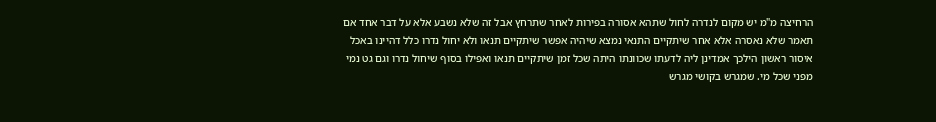הרחיצה מ"מ יש מקום לנדרה לחול שתהא אסורה בפירות לאחר שתרחץ אבל זה שלא נשבע אלא על דבר אחד אם תאמר שלא נאסרה אלא אחר שיתקיים התנאי נמצא שיהיה אפשר שיתקיים תנאו ולא יחול נדרו כלל דהיינו באכל איסור ראשון הילכך אמדינן ליה לדעתו שכוונתו היתה שכל זמן שיתקיים תנאו ואפילו בסוף שיחול נדרו וגם גט נמי מפני שכל מי. שמגרש בקושי מגרש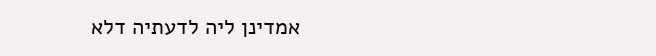אמדינן ליה לדעתיה דלא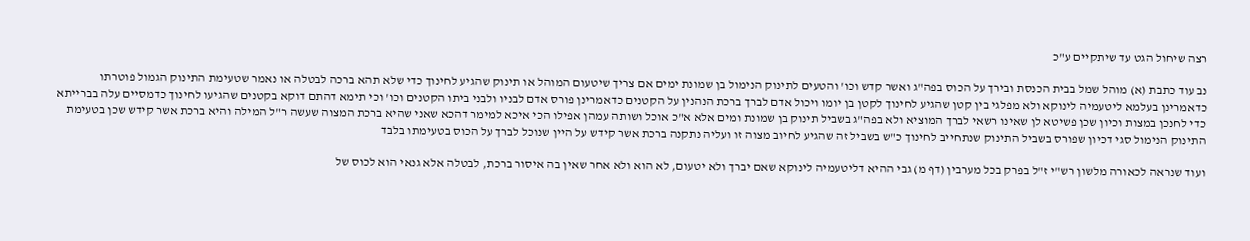רצה שיחול הגט עד שיתקיים ע"כ

נב עוד כתבת (א) מוהל שמל בבית הכנסת ובירך על הכוס בפה"ג ואשר קדש וכו' והטעים לתינוק הנימול בן שמונת ימים אם צריך שיטעום המוהל או תינוק שהגיע לחינוך כדי שלא תהא ברכה לבטלה או נאמר שטעימת התינוק הגמול פוטרתו כדאמרינן בעלמא ליטעמיה לינוקא ולא מפלגי בין קטן שהגיע לחינוך לקטן בן יומו ויכול אדם לברך ברכת הנהנין על הקטנים כדאמרינן פורס אדם לבניו ולבני ביתו הקטנים וכו' וכי תימא דהתם דוקא בקטנים שהגיעו לחינוך כדמסיים עלה בברייתא כדי לחנכן במצות וכיון שכן פשיטא לן שאינו רשאי לברך המוציא ולא בפה"ג בשביל תינוק בן שמונת ומים אלא א"כ אוכל ושותה עמהן אפילו הכי איכא למימר דהכא שאני שהיא ברכת המצוה שעשה ר"ל המילה והיא ברכת אשר קידש שכן בטעימת התינוק הנימול סגי דכיון שפורס בשביל התינוק שנתחייב לחינוך כ"ש בשביל זה שהגיע לחיוב מצוה זו ועליה נתקנה ברכת אשר קידש על היין שנוכל לברך על הכוס בטעימתו בלבד

ועוד שנראה לכאורה מלשון רש"י ז"ל בפרק בכל מערבין (דף מ) גבי ההיא דליטעמיה לינוקא שאם יברך ולא יטעום, לא הוא ולא אחר שאין בה איסור ברכת, לבטלה אלא גנאי הוא לכוס של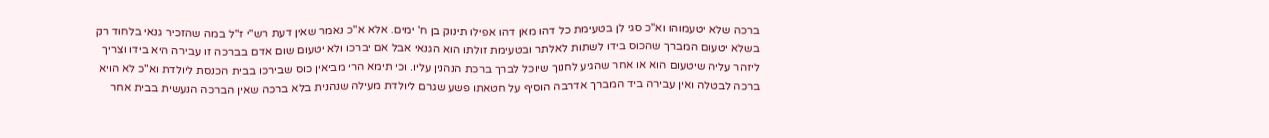ברכה שלא יטעמוהו וא"כ סגי לן בטעימת כל דהו מאן דהו אפילו תינוק בן ח' ימים. אלא א"כ נאמר שאין דעת רש"י ז"ל במה שהזכיר גנאי בלחוד רק בשלא יטעום המברך שהכוס בידו לשתות לאלתר ובטעימת זולתו הוא הגנאי אבל אם יברכו ולא יטעום שום אדם בברכה זו עבירה היא בידו וצריך ליזהר עליה שיטעום הוא או אחר שהגיע לחנוך שיוכל לברך ברכת הנהנין עליו. וכי תימא הרי מביאין כוס שבירכו בבית הכנסת ליולדת וא"כ לא הויא ברכה לבטלה ואין עבירה ביד המברך אדרבה הוסיף על חטאתו פשע שגרם ליולדת מעילה שנהנית בלא ברכה שאין הברכה הנעשית בבית אחר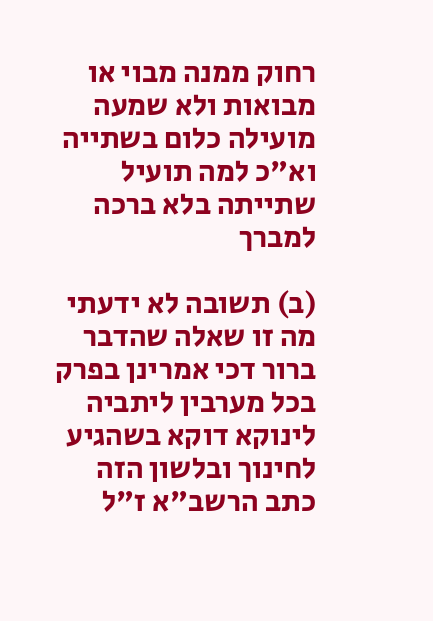רחוק ממנה מבוי או מבואות ולא שמעה מועילה כלום בשתייה וא"כ למה תועיל שתייתה בלא ברכה למברך

(ב) תשובה לא ידעתי מה זו שאלה שהדבר ברור דכי אמרינן בפרק בכל מערבין ליתביה לינוקא דוקא בשהגיע לחינוך ובלשון הזה כתב הרשב"א ז"ל